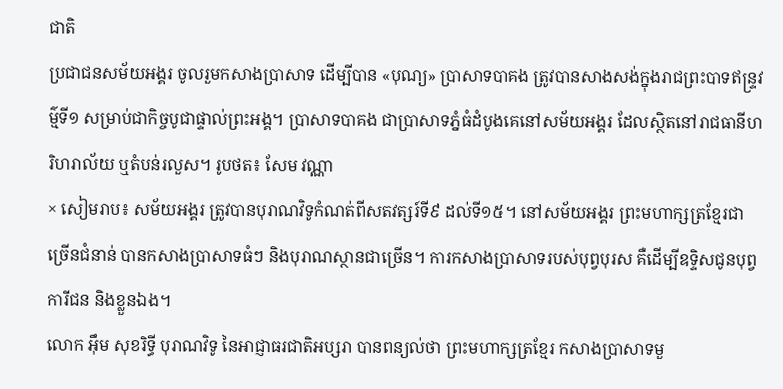ជាតិ
ប្រជាជនសម័យអង្គរ ចូលរួមកសាងប្រាសាទ ដើម្បីបាន «បុណ្យ» ប្រាសាទបាគង ត្រូវបានសាងសង់ក្នុងរាជព្រះបាទឥន្ទ្រវម៌្មទី១ សម្រាប់ជាកិច្ចបូជាផ្ទាល់ព្រះអង្គ។ ប្រាសាទបាគង ជាប្រាសាទភ្នំធំដំបូងគេនៅសម័យអង្គរ ដែលស្ថិតនៅរាជធានីហរិហរាល័យ ឬតំបន់រលួស។ រូបថត៖ សែម វណ្ណា
× សៀមរាប៖ សម័យអង្គរ ត្រូវបានបុរាណវិទូកំណត់ពីសតវត្សរ៍ទី៩ ដល់ទី១៥។ នៅសម័យអង្គរ ព្រះមហាក្សត្រខ្មែរជាច្រើនជំនាន់ បានកសាងប្រាសាទធំៗ និងបុរាណស្ថានជាច្រើន។ ការកសាងប្រាសាទរបស់បុព្វបុរស គឺដើម្បីឧទ្ទិសជូនបុព្វការីជន និងខ្លួនឯង។
លោក អ៊ឹម សុខរិទ្ធី បុរាណវិទូ នៃអាជ្ញាធរជាតិអប្សរា បានពន្យល់ថា ព្រះមហាក្សត្រខ្មែរ កសាងប្រាសាទមួ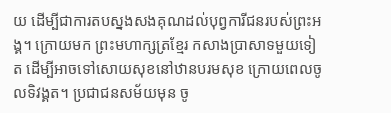យ ដើម្បីជាការតបស្នងសងគុណដល់បុព្វការីជនរបស់ព្រះអង្គ។ ក្រោយមក ព្រះមហាក្សត្រខ្មែរ កសាងប្រាសាទមួយទៀត ដើម្បីអាចទៅសោយសុខនៅឋានបរមសុខ ក្រោយពេលចូលទិវង្គត។ ប្រជាជនសម័យមុន ចូ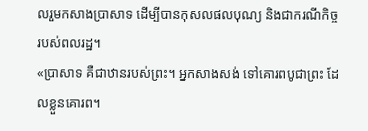លរួមកសាងប្រាសាទ ដើម្បីបានកុសលផលបុណ្យ និងជាករណីកិច្ចរបស់ពលរដ្ឋ។
«ប្រាសាទ គឺជាឋានរបស់ព្រះ។ អ្នកសាងសង់ ទៅគោរពបូជាព្រះ ដែលខ្លួនគោរព។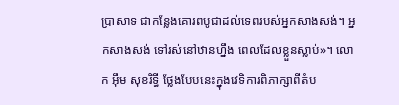ប្រាសាទ ជាកន្លែងគោរពបូជាដល់ទេពរបស់អ្នកសាងសង់។ អ្នកសាងសង់ ទៅរស់នៅឋានហ្នឹង ពេលដែលខ្លួនស្លាប់»។ លោក អ៊ឹម សុខរិទ្ធី ថ្លែងបែបនេះក្នុងវេទិការពិភាក្សាពីតំប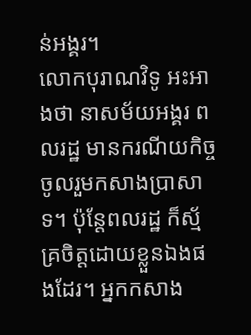ន់អង្គរ។
លោកបុរាណវិទូ អះអាងថា នាសម័យអង្គរ ពលរដ្ឋ មានករណីយកិច្ចចូលរួមកសាងប្រាសាទ។ ប៉ុន្តែពលរដ្ឋ ក៏ស្ម័គ្រចិត្តដោយខ្លួនឯងផងដែរ។ អ្នកកសាង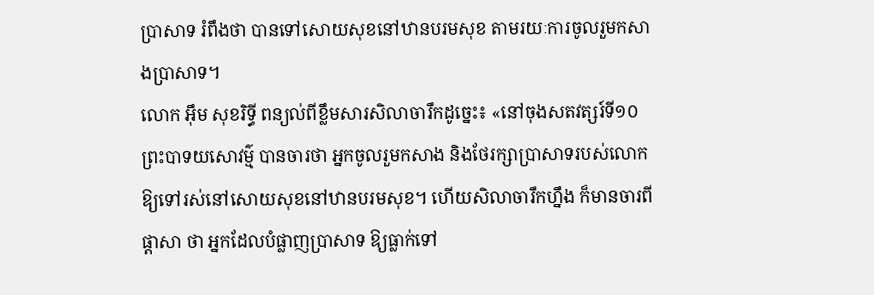ប្រាសាទ រំពឹងថា បានទៅសោយសុខនៅឋានបរមសុខ តាមរយៈការចូលរួមកសាងប្រាសាទ។
លោក អ៊ឹម សុខរិទ្ធី ពន្យល់ពីខ្លឹមសារសិលាចារឹកដូច្នេះ៖ «នៅចុងសតវត្សរ៍ទី១០ ព្រះបាទយសោវម៌្ម បានចារថា អ្នកចូលរួមកសាង និងថែរក្សាប្រាសាទរបស់លោក ឱ្យទៅរស់នៅសោយសុខនៅឋានបរមសុខ។ ហើយសិលាចារឹកហ្នឹង ក៏មានចារពីផ្ដាសា ថា អ្នកដែលបំផ្លាញប្រាសាទ ឱ្យធ្លាក់ទៅ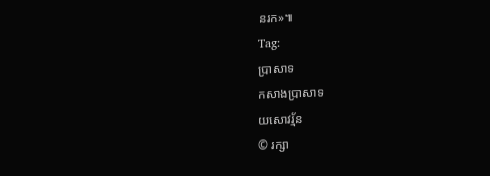នរក»៕
Tag:
ប្រាសាទ
កសាងប្រាសាទ
យសោវរ្ម័ន
© រក្សា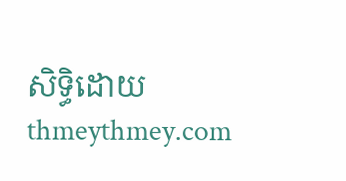សិទ្ធិដោយ thmeythmey.com